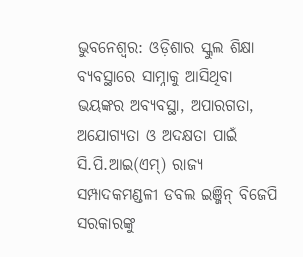ଭୁବନେଶ୍ୱର: ଓଡ଼ିଶାର ସ୍କୁଲ ଶିକ୍ଷା ବ୍ୟବସ୍ଥାରେ ସାମ୍ନାକୁ ଆସିଥିବା ଭୟଙ୍କର ଅବ୍ୟବସ୍ଥା, ଅପାରଗତା, ଅଯୋଗ୍ୟତା ଓ ଅଦକ୍ଷତା ପାଇଁ ସି.ପି.ଆଇ(ଏମ୍) ରାଜ୍ୟ ସମ୍ପାଦକମଣ୍ଡଳୀ ଡବଲ ଇଞ୍ଜିନ୍ ବିଜେପି ସରକାରଙ୍କୁ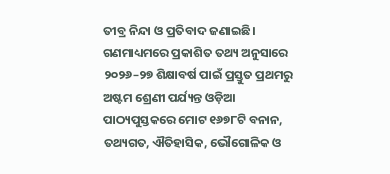ତୀବ୍ର ନିନ୍ଦା ଓ ପ୍ରତିବାଦ ଜଣାଇଛି।
ଗଣମାଧ୍ୟମରେ ପ୍ରକାଶିତ ତଥ୍ୟ ଅନୁସାରେ ୨୦୨୬–୨୭ ଶିକ୍ଷାବର୍ଷ ପାଇଁ ପ୍ରସ୍ତୁତ ପ୍ରଥମରୁ ଅଷ୍ଟମ ଶ୍ରେଣୀ ପର୍ଯ୍ୟନ୍ତ ଓଡ଼ିଆ ପାଠ୍ୟପୁସ୍ତକରେ ମୋଟ ୧୬୭୮ଟି ବନାନ, ତଥ୍ୟଗତ, ଐତିହାସିକ, ଭୌଗୋଳିକ ଓ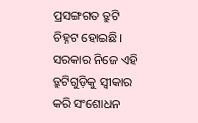ପ୍ରସଙ୍ଗଗତ ତ୍ରୁଟି ଚିହ୍ନଟ ହୋଇଛି। ସରକାର ନିଜେ ଏହି ତ୍ରୁଟିଗୁଡ଼ିକୁ ସ୍ୱୀକାର କରି ସଂଶୋଧନ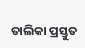ତାଲିକା ପ୍ରସ୍ତୁତ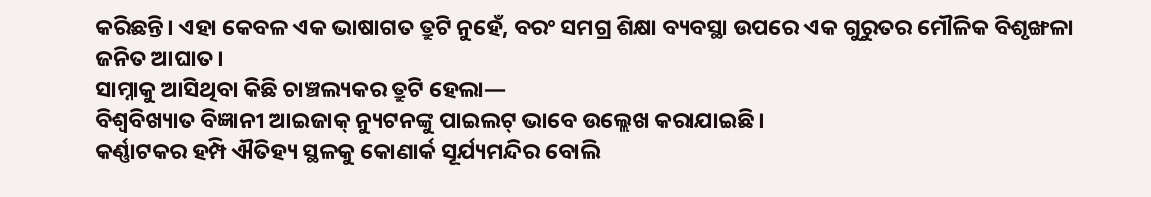କରିଛନ୍ତି। ଏହା କେବଳ ଏକ ଭାଷାଗତ ତ୍ରୁଟି ନୁହେଁ, ବରଂ ସମଗ୍ର ଶିକ୍ଷା ବ୍ୟବସ୍ଥା ଉପରେ ଏକ ଗୁରୁତର ମୌଳିକ ବିଶୃଙ୍ଖଳା ଜନିତ ଆଘାତ।
ସାମ୍ନାକୁ ଆସିଥିବା କିଛି ଚାଞ୍ଚଲ୍ୟକର ତ୍ରୁଟି ହେଲା—
ବିଶ୍ୱବିଖ୍ୟାତ ବିଜ୍ଞାନୀ ଆଇଜାକ୍ ନ୍ୟୁଟନଙ୍କୁ ପାଇଲଟ୍ ଭାବେ ଉଲ୍ଲେଖ କରାଯାଇଛି।
କର୍ଣ୍ଣାଟକର ହମ୍ପି ଐତିହ୍ୟ ସ୍ଥଳକୁ କୋଣାର୍କ ସୂର୍ଯ୍ୟମନ୍ଦିର ବୋଲି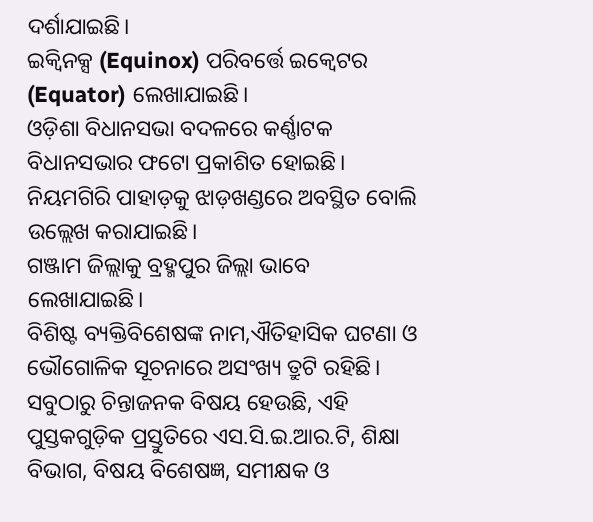ଦର୍ଶାଯାଇଛି।
ଇକ୍ୱିନକ୍ସ (Equinox) ପରିବର୍ତ୍ତେ ଇକ୍ୱେଟର (Equator) ଲେଖାଯାଇଛି।
ଓଡ଼ିଶା ବିଧାନସଭା ବଦଳରେ କର୍ଣ୍ଣାଟକ ବିଧାନସଭାର ଫଟୋ ପ୍ରକାଶିତ ହୋଇଛି।
ନିୟମଗିରି ପାହାଡ଼କୁ ଝାଡ଼ଖଣ୍ଡରେ ଅବସ୍ଥିତ ବୋଲି ଉଲ୍ଲେଖ କରାଯାଇଛି।
ଗଞ୍ଜାମ ଜିଲ୍ଲାକୁ ବ୍ରହ୍ମପୁର ଜିଲ୍ଲା ଭାବେ ଲେଖାଯାଇଛି।
ବିଶିଷ୍ଟ ବ୍ୟକ୍ତିବିଶେଷଙ୍କ ନାମ,ଐତିହାସିକ ଘଟଣା ଓ ଭୌଗୋଳିକ ସୂଚନାରେ ଅସଂଖ୍ୟ ତ୍ରୁଟି ରହିଛି।
ସବୁଠାରୁ ଚିନ୍ତାଜନକ ବିଷୟ ହେଉଛି, ଏହି ପୁସ୍ତକଗୁଡ଼ିକ ପ୍ରସ୍ତୁତିରେ ଏସ.ସି.ଇ.ଆର.ଟି, ଶିକ୍ଷା ବିଭାଗ, ବିଷୟ ବିଶେଷଜ୍ଞ, ସମୀକ୍ଷକ ଓ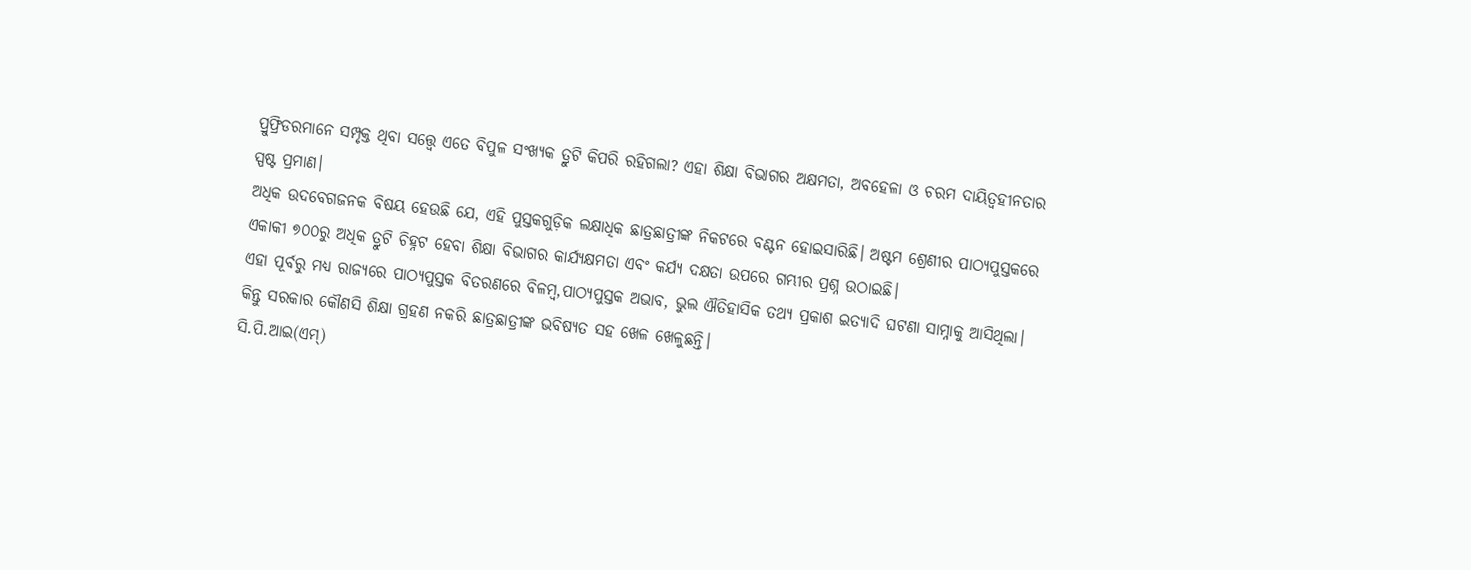ପ୍ରୁଫ୍ରିଡରମାନେ ସମ୍ପୃକ୍ତ ଥିବା ସତ୍ତ୍ୱେ ଏତେ ବିପୁଳ ସଂଖ୍ୟକ ତ୍ରୁଟି କିପରି ରହିଗଲା? ଏହା ଶିକ୍ଷା ବିଭାଗର ଅକ୍ଷମତା, ଅବହେଳା ଓ ଚରମ ଦାୟିତ୍ୱହୀନତାର ସ୍ପଷ୍ଟ ପ୍ରମାଣ।
ଅଧିକ ଉଦବେଗଜନକ ବିଷୟ ହେଉଛି ଯେ, ଏହି ପୁସ୍ତକଗୁଡ଼ିକ ଲକ୍ଷାଧିକ ଛାତ୍ରଛାତ୍ରୀଙ୍କ ନିକଟରେ ବଣ୍ଟନ ହୋଇସାରିଛି। ଅଷ୍ଟମ ଶ୍ରେଣୀର ପାଠ୍ୟପୁସ୍ତକରେ ଏକାକୀ ୭୦୦ରୁ ଅଧିକ ତ୍ରୁଟି ଚିହ୍ନଟ ହେବା ଶିକ୍ଷା ବିଭାଗର କାର୍ଯ୍ୟକ୍ଷମତା ଏବଂ କର୍ଯ୍ୟ ଦକ୍ଷତା ଉପରେ ଗମ୍ଭୀର ପ୍ରଶ୍ନ ଉଠାଇଛି।
ଏହା ପୂର୍ବରୁ ମଧ୍ୟ ରାଜ୍ୟରେ ପାଠ୍ୟପୁସ୍ତକ ବିତରଣରେ ବିଳମ୍ବ,ପାଠ୍ୟପୁସ୍ତକ ଅଭାବ, ଭୁଲ ଐତିହାସିକ ତଥ୍ୟ ପ୍ରକାଶ ଇତ୍ୟାଦି ଘଟଣା ସାମ୍ନାକୁ ଆସିଥିଲା। କିନ୍ତୁ ସରକାର କୌଣସି ଶିକ୍ଷା ଗ୍ରହଣ ନକରି ଛାତ୍ରଛାତ୍ରୀଙ୍କ ଭବିଷ୍ୟତ ସହ ଖେଳ ଖେଳୁଛନ୍ତି।
ସି.ପି.ଆଇ(ଏମ୍)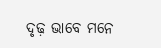ଦୃଢ଼ ଭାବେ ମନେ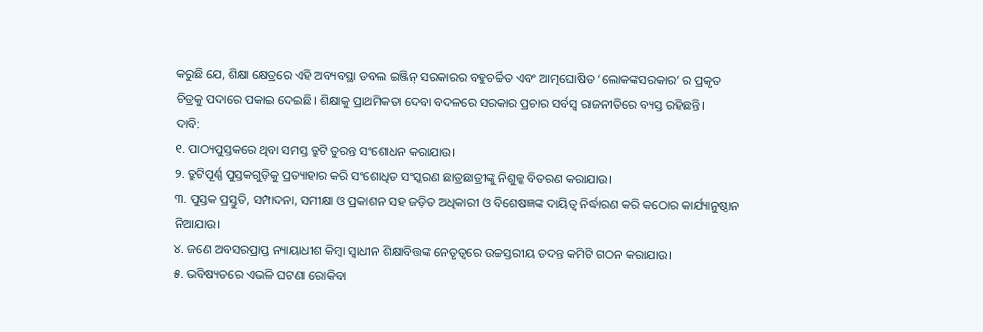କରୁଛି ଯେ, ଶିକ୍ଷା କ୍ଷେତ୍ରରେ ଏହି ଅବ୍ୟବସ୍ଥା ଡବଲ ଇଞ୍ଜିନ୍ ସରକାରର ବହୁଚର୍ଚ୍ଚିତ ଏବଂ ଆତ୍ମଘୋଷିତ ‘ଲୋକଙ୍କସରକାର’ ର ପ୍ରକୃତ ଚିତ୍ରକୁ ପଦାରେ ପକାଇ ଦେଇଛି। ଶିକ୍ଷାକୁ ପ୍ରାଥମିକତା ଦେବା ବଦଳରେ ସରକାର ପ୍ରଚାର ସର୍ବସ୍ୱ ରାଜନୀତିରେ ବ୍ୟସ୍ତ ରହିଛନ୍ତି।
ଦାବି:
୧. ପାଠ୍ୟପୁସ୍ତକରେ ଥିବା ସମସ୍ତ ତ୍ରୁଟି ତୁରନ୍ତ ସଂଶୋଧନ କରାଯାଉ।
୨. ତ୍ରୁଟିପୂର୍ଣ୍ଣ ପୁସ୍ତକଗୁଡ଼ିକୁ ପ୍ରତ୍ୟାହାର କରି ସଂଶୋଧିତ ସଂସ୍କରଣ ଛାତ୍ରଛାତ୍ରୀଙ୍କୁ ନିଶୁଳ୍କ ବିତରଣ କରାଯାଉ।
୩. ପୁସ୍ତକ ପ୍ରସ୍ତୁତି, ସମ୍ପାଦନା, ସମୀକ୍ଷା ଓ ପ୍ରକାଶନ ସହ ଜଡ଼ିତ ଅଧିକାରୀ ଓ ବିଶେଷଜ୍ଞଙ୍କ ଦାୟିତ୍ୱ ନିର୍ଦ୍ଧାରଣ କରି କଠୋର କାର୍ଯ୍ୟାନୁଷ୍ଠାନ ନିଆଯାଉ।
୪. ଜଣେ ଅବସରପ୍ରାପ୍ତ ନ୍ୟାୟାଧୀଶ କିମ୍ବା ସ୍ୱାଧୀନ ଶିକ୍ଷାବିତ୍ତଙ୍କ ନେତୃତ୍ୱରେ ଉଚ୍ଚସ୍ତରୀୟ ତଦନ୍ତ କମିଟି ଗଠନ କରାଯାଉ।
୫. ଭବିଷ୍ୟତରେ ଏଭଳି ଘଟଣା ରୋକିବା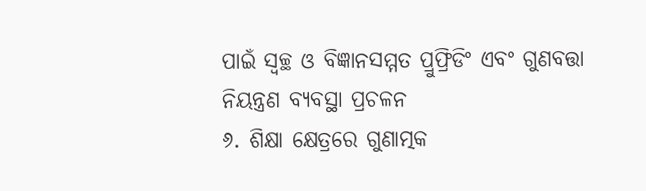ପାଇଁ ସ୍ୱଚ୍ଛ ଓ ବିଜ୍ଞାନସମ୍ମତ ପ୍ରୁଫ୍ରିଡିଂ ଏବଂ ଗୁଣବତ୍ତା ନିୟନ୍ତ୍ରଣ ବ୍ୟବସ୍ଥା ପ୍ରଚଳନ
୬. ଶିକ୍ଷା କ୍ଷେତ୍ରରେ ଗୁଣାତ୍ମକ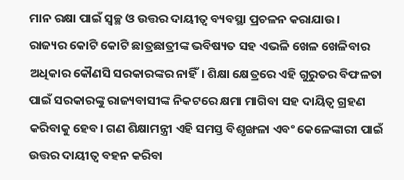ମାନ ରକ୍ଷା ପାଇଁ ସ୍ୱଚ୍ଛ ଓ ଉତ୍ତର ଦାୟୀତ୍ଵ ବ୍ୟବସ୍ଥା ପ୍ରଚଳନ କରାଯାଉ।
ରାଜ୍ୟର କୋଟି କୋଟି ଛାତ୍ରଛାତ୍ରୀଙ୍କ ଭବିଷ୍ୟତ ସହ ଏଭଳି ଖେଳ ଖେଳିବାର ଅଧିକାର କୌଣସି ସରକାରଙ୍କର ନାହିଁ। ଶିକ୍ଷା କ୍ଷେତ୍ରରେ ଏହି ଗୁରୁତର ବିଫଳତା ପାଇଁ ସରକାରଙ୍କୁ ରାଜ୍ୟବାସୀଙ୍କ ନିକଟରେ କ୍ଷମା ମାଗିବା ସହ ଦାୟିତ୍ୱ ଗ୍ରହଣ କରିବାକୁ ହେବ। ଗଣ ଶିକ୍ଷାମନ୍ତ୍ରୀ ଏହି ସମସ୍ତ ବିଶୃଙ୍ଖଳା ଏବଂ କେଳେଙ୍କାରୀ ପାଇଁ ଉତ୍ତର ଦାୟୀତ୍ଵ ବହନ କରିବା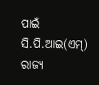ପାଇଁ ସି.ପି.ଆଇ(ଏମ୍) ରାଜ୍ୟ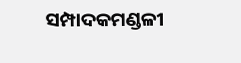ସମ୍ପାଦକମଣ୍ଡଳୀ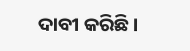ଦାବୀ କରିଛି।